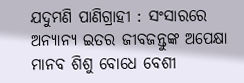ଯଦୁମଣି ପାଣିଗ୍ରାହୀ : ସଂସାରରେ ଅନ୍ୟାନ୍ୟ ଇତର ଜୀବଜନ୍ତୁଙ୍କ ଅପେକ୍ଷା ମାନବ ଶିଶୁ ବୋଧେ ବେଶୀ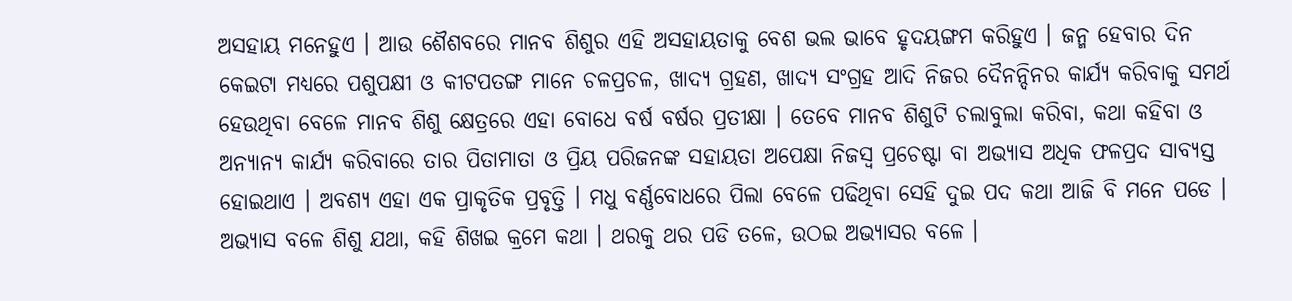ଅସହାୟ ମନେହୁଏ । ଆଉ ଶୈଶବରେ ମାନବ ଶିଶୁର ଏହି ଅସହାୟତାକୁ ବେଶ ଭଲ ଭାବେ ହୃଦୟଙ୍ଗମ କରିହୁଏ । ଜନ୍ମ ହେବାର ଦିନ କେଇଟା ମଧ୍ୟରେ ପଶୁପକ୍ଷୀ ଓ କୀଟପତଙ୍ଗ ମାନେ ଚଳପ୍ରଚଳ, ଖାଦ୍ୟ ଗ୍ରହଣ, ଖାଦ୍ୟ ସଂଗ୍ରହ ଆଦି ନିଜର ଦୈନନ୍ଦିନର କାର୍ଯ୍ୟ କରିବାକୁ ସମର୍ଥ ହେଉଥିବା ବେଳେ ମାନବ ଶିଶୁ କ୍ଷେତ୍ରରେ ଏହା ବୋଧେ ବର୍ଷ ବର୍ଷର ପ୍ରତୀକ୍ଷା । ତେବେ ମାନବ ଶିଶୁଟି ଚଲାବୁଲା କରିବା, କଥା କହିବା ଓ ଅନ୍ୟାନ୍ୟ କାର୍ଯ୍ୟ କରିବାରେ ତାର ପିତାମାତା ଓ ପ୍ରିୟ ପରିଜନଙ୍କ ସହାୟତା ଅପେକ୍ଷା ନିଜସ୍ୱ ପ୍ରଚେଷ୍ଟା ବା ଅଭ୍ୟାସ ଅଧିକ ଫଳପ୍ରଦ ସାବ୍ୟସ୍ତ ହୋଇଥାଏ । ଅବଶ୍ୟ ଏହା ଏକ ପ୍ରାକୃତିକ ପ୍ରବୃତ୍ତି । ମଧୁ ବର୍ଣ୍ଣବୋଧରେ ପିଲା ବେଳେ ପଢିଥିବା ସେହି ଦୁଇ ପଦ କଥା ଆଜି ବି ମନେ ପଡେ । ଅଭ୍ୟାସ ବଳେ ଶିଶୁ ଯଥା, କହି ଶିଖଇ କ୍ରମେ କଥା । ଥରକୁ ଥର ପଡି ତଳେ, ଉଠଇ ଅଭ୍ୟାସର ବଳେ ।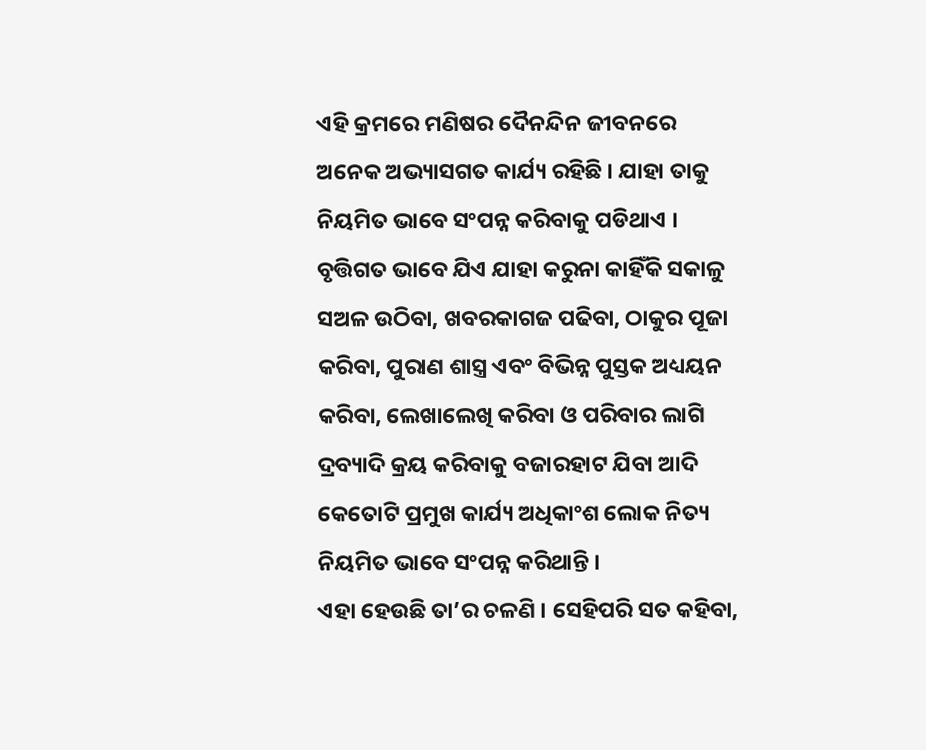ଏହି କ୍ରମରେ ମଣିଷର ଦୈନନ୍ଦିନ ଜୀବନରେ ଅନେକ ଅଭ୍ୟାସଗତ କାର୍ଯ୍ୟ ରହିଛି । ଯାହା ତାକୁ ନିୟମିତ ଭାବେ ସଂପନ୍ନ କରିବାକୁ ପଡିଥାଏ । ବୃତ୍ତିଗତ ଭାବେ ଯିଏ ଯାହା କରୁନା କାହିଁକି ସକାଳୁ ସଅଳ ଉଠିବା, ଖବରକାଗଜ ପଢିବା, ଠାକୁର ପୂଜା କରିବା, ପୁରାଣ ଶାସ୍ତ୍ର ଏବଂ ବିଭିନ୍ନ ପୁସ୍ତକ ଅଧ୍ୟୟନ କରିବା, ଲେଖାଲେଖି କରିବା ଓ ପରିବାର ଲାଗି ଦ୍ରବ୍ୟାଦି କ୍ରୟ କରିବାକୁ ବଜାରହାଟ ଯିବା ଆଦି କେତୋଟି ପ୍ରମୁଖ କାର୍ଯ୍ୟ ଅଧିକାଂଶ ଲୋକ ନିତ୍ୟ ନିୟମିତ ଭାବେ ସଂପନ୍ନ କରିଥାନ୍ତି ।
ଏହା ହେଉଛି ତା’ର ଚଳଣି । ସେହିପରି ସତ କହିବା,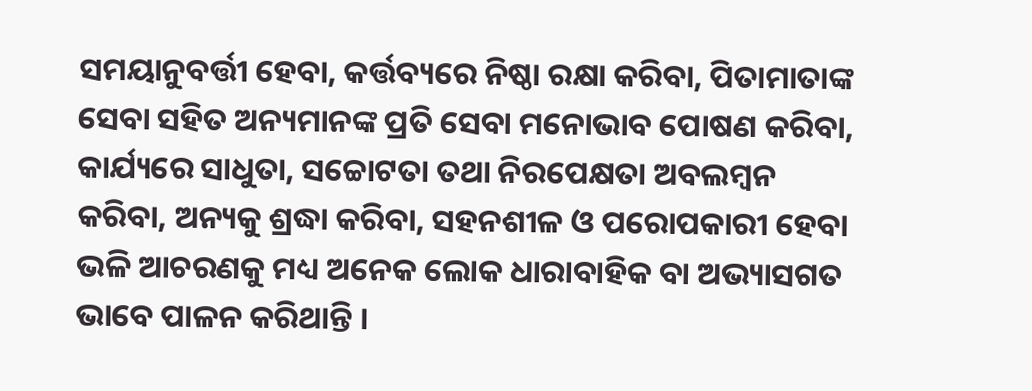ସମୟାନୁବର୍ତ୍ତୀ ହେବା, କର୍ତ୍ତବ୍ୟରେ ନିଷ୍ଠା ରକ୍ଷା କରିବା, ପିତାମାତାଙ୍କ ସେବା ସହିତ ଅନ୍ୟମାନଙ୍କ ପ୍ରତି ସେବା ମନୋଭାବ ପୋଷଣ କରିବା, କାର୍ଯ୍ୟରେ ସାଧୁତା, ସଚ୍ଚୋଟତା ତଥା ନିରପେକ୍ଷତା ଅବଲମ୍ବନ କରିବା, ଅନ୍ୟକୁ ଶ୍ରଦ୍ଧା କରିବା, ସହନଶୀଳ ଓ ପରୋପକାରୀ ହେବା ଭଳି ଆଚରଣକୁ ମଧ୍ୟ ଅନେକ ଲୋକ ଧାରାବାହିକ ବା ଅଭ୍ୟାସଗତ ଭାବେ ପାଳନ କରିଥାନ୍ତି ।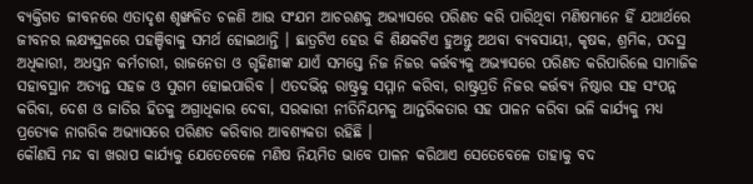ବ୍ୟକ୍ତିଗତ ଜୀବନରେ ଏତାଦୃଶ ଶୃଙ୍ଖଳିତ ଚଳଣି ଆଉ ସଂଯମ ଆଚରଣକୁ ଅଭ୍ୟାସରେ ପରିଣତ କରି ପାରିଥିବା ମଣିଷମାନେ ହିଁ ଯଥାର୍ଥରେ ଜୀବନର ଲକ୍ଷ୍ୟସ୍ଥଳରେ ପହଞ୍ଚିବାକୁ ସମର୍ଥ ହୋଇଥାନ୍ତି । ଛାତ୍ରଟିଏ ହେଉ କି ଶିକ୍ଷକଟିଏ ହୁଅନ୍ତୁ ଅଥବା ବ୍ୟବସାୟୀ, କୃଷକ, ଶ୍ରମିକ, ପଦସ୍ଥ ଅଧିକାରୀ, ଅଧସ୍ତନ କର୍ମଚାରୀ, ରାଜନେତା ଓ ଗୃହିଣୀଙ୍କ ଯାଏଁ ସମସ୍ତେ ନିଜ ନିଜର କର୍ତ୍ତବ୍ୟକୁ ଅଭ୍ୟାସରେ ପରିଣତ କରିପାରିଲେ ସାମାଜିକ ସହାବସ୍ଥାନ ଅତ୍ୟନ୍ତ ସହଜ ଓ ସୁଗମ ହୋଇପାରିବ । ଏତଦଭିନ୍ନ ରାଷ୍ଟ୍ରକୁ ସମ୍ମାନ କରିବା, ରାଷ୍ଟ୍ରପ୍ରତି ନିଜର କର୍ତ୍ତବ୍ୟ ନିଷ୍ଠାର ସହ ସଂପନ୍ନ କରିବା, ଦେଶ ଓ ଜାତିର ହିତକୁ ଅଗ୍ରାଧିକାର ଦେବା, ସରକାରୀ ନୀତିନିୟମକୁ ଆନ୍ତରିକତାର ସହ ପାଳନ କରିବା ଭଳି କାର୍ଯ୍ୟକୁ ମଧ୍ୟ ପ୍ରତ୍ୟେକ ନାଗରିକ ଅଭ୍ୟାସରେ ପରିଣତ କରିବାର ଆବଶ୍ୟକତା ରହିଛି ।
କୌଣସି ମନ୍ଦ ବା ଖରାପ କାର୍ଯ୍ୟକୁ ଯେତେବେଳେ ମଣିଷ ନିୟମିତ ଭାବେ ପାଳନ କରିଥାଏ ସେତେବେଳେ ତାହାକୁ ବଦ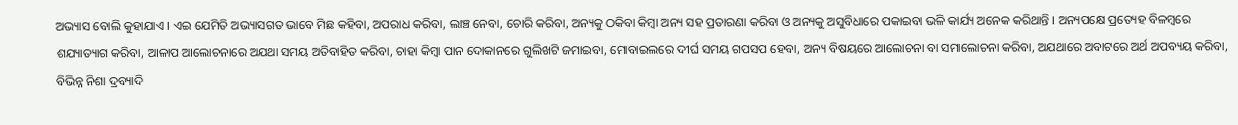ଅଭ୍ୟାସ ବୋଲି କୁହାଯାଏ । ଏଇ ଯେମିତି ଅଭ୍ୟାସଗତ ଭାବେ ମିଛ କହିବା, ଅପରାଧ କରିବା, ଲାଞ୍ଚ ନେବା, ଚୋରି କରିବା, ଅନ୍ୟକୁ ଠକିବା କିମ୍ବା ଅନ୍ୟ ସହ ପ୍ରତାରଣା କରିବା ଓ ଅନ୍ୟକୁ ଅସୁବିଧାରେ ପକାଇବା ଭଳି କାର୍ଯ୍ୟ ଅନେକ କରିଥାନ୍ତି । ଅନ୍ୟପକ୍ଷେ ପ୍ରତ୍ୟେହ ବିଳମ୍ବରେ ଶଯ୍ୟାତ୍ୟାଗ କରିବା, ଆଳାପ ଆଲୋଚନାରେ ଅଯଥା ସମୟ ଅତିବାହିତ କରିବା, ଚାହା କିମ୍ବା ପାନ ଦୋକାନରେ ଗୁଲିଖଟି ଜମାଇବା, ମୋବାଇଲରେ ଦୀର୍ଘ ସମୟ ଗପସପ ହେବା, ଅନ୍ୟ ବିଷୟରେ ଆଲୋଚନା ବା ସମାଲୋଚନା କରିବା, ଅଯଥାରେ ଅବାଟରେ ଅର୍ଥ ଅପବ୍ୟୟ କରିବା, ବିଭିନ୍ନ ନିଶା ଦ୍ରବ୍ୟାଦି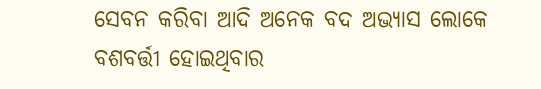ସେବନ କରିବା ଆଦି ଅନେକ ବଦ ଅଭ୍ୟାସ ଲୋକେ ବଶବର୍ତ୍ତୀ ହୋଇଥିବାର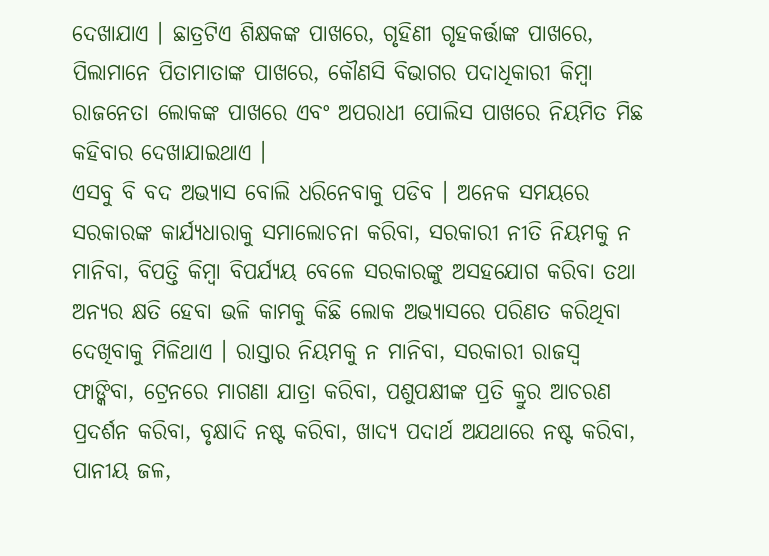ଦେଖାଯାଏ । ଛାତ୍ରଟିଏ ଶିକ୍ଷକଙ୍କ ପାଖରେ, ଗୃହିଣୀ ଗୃହକର୍ତ୍ତାଙ୍କ ପାଖରେ, ପିଲାମାନେ ପିତାମାତାଙ୍କ ପାଖରେ, କୌଣସି ବିଭାଗର ପଦାଧିକାରୀ କିମ୍ବା ରାଜନେତା ଲୋକଙ୍କ ପାଖରେ ଏବଂ ଅପରାଧୀ ପୋଲିସ ପାଖରେ ନିୟମିତ ମିଛ କହିବାର ଦେଖାଯାଇଥାଏ ।
ଏସବୁ ବି ବଦ ଅଭ୍ୟାସ ବୋଲି ଧରିନେବାକୁ ପଡିବ । ଅନେକ ସମୟରେ ସରକାରଙ୍କ କାର୍ଯ୍ୟଧାରାକୁ ସମାଲୋଚନା କରିବା, ସରକାରୀ ନୀତି ନିୟମକୁ ନ ମାନିବା, ବିପତ୍ତି କିମ୍ବା ବିପର୍ଯ୍ୟୟ ବେଳେ ସରକାରଙ୍କୁ ଅସହଯୋଗ କରିବା ତଥା ଅନ୍ୟର କ୍ଷତି ହେବା ଭଳି କାମକୁ କିଛି ଲୋକ ଅଭ୍ୟାସରେ ପରିଣତ କରିଥିବା ଦେଖିବାକୁ ମିଳିଥାଏ । ରାସ୍ତାର ନିୟମକୁ ନ ମାନିବା, ସରକାରୀ ରାଜସ୍ୱ ଫାଙ୍କିବା, ଟ୍ରେନରେ ମାଗଣା ଯାତ୍ରା କରିବା, ପଶୁପକ୍ଷୀଙ୍କ ପ୍ରତି କ୍ରୁର ଆଚରଣ ପ୍ରଦର୍ଶନ କରିବା, ବୃକ୍ଷାଦି ନଷ୍ଟ କରିବା, ଖାଦ୍ୟ ପଦାର୍ଥ ଅଯଥାରେ ନଷ୍ଟ କରିବା, ପାନୀୟ ଜଳ,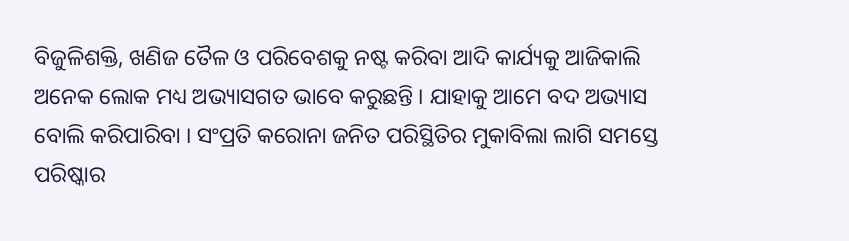ବିଜୁଳିଶକ୍ତି, ଖଣିଜ ତୈଳ ଓ ପରିବେଶକୁ ନଷ୍ଟ କରିବା ଆଦି କାର୍ଯ୍ୟକୁ ଆଜିକାଲି ଅନେକ ଲୋକ ମଧ୍ୟ ଅଭ୍ୟାସଗତ ଭାବେ କରୁଛନ୍ତି । ଯାହାକୁ ଆମେ ବଦ ଅଭ୍ୟାସ ବୋଲି କରିପାରିବା । ସଂପ୍ରତି କରୋନା ଜନିତ ପରିସ୍ଥିତିର ମୁକାବିଲା ଲାଗି ସମସ୍ତେ ପରିଷ୍କାର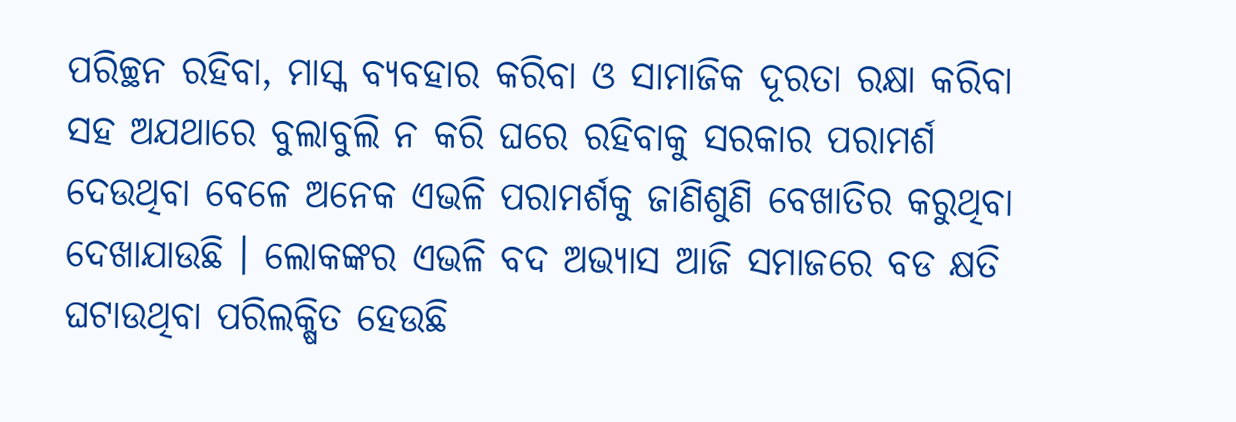ପରିଚ୍ଛନ ରହିବା, ମାସ୍କ ବ୍ୟବହାର କରିବା ଓ ସାମାଜିକ ଦୂରତା ରକ୍ଷା କରିବା ସହ ଅଯଥାରେ ବୁଲାବୁଲି ନ କରି ଘରେ ରହିବାକୁ ସରକାର ପରାମର୍ଶ ଦେଉଥିବା ବେଳେ ଅନେକ ଏଭଳି ପରାମର୍ଶକୁ ଜାଣିଶୁଣି ବେଖାତିର କରୁଥିବା ଦେଖାଯାଉଛି । ଲୋକଙ୍କର ଏଭଳି ବଦ ଅଭ୍ୟାସ ଆଜି ସମାଜରେ ବଡ କ୍ଷତି ଘଟାଉଥିବା ପରିଲକ୍ଷିତ ହେଉଛି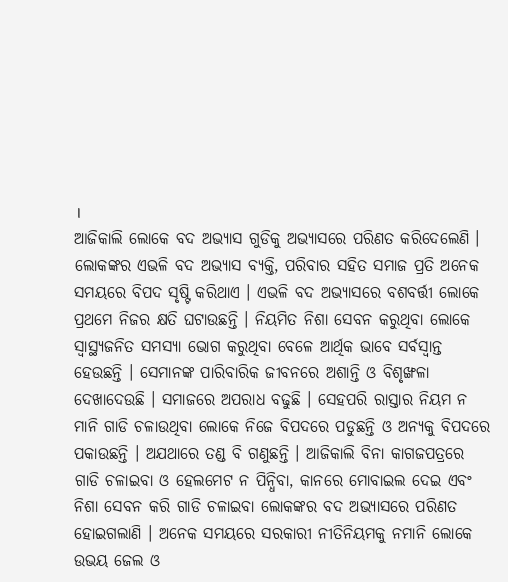।
ଆଜିକାଲି ଲୋକେ ବଦ ଅଭ୍ୟାସ ଗୁଡିକୁ ଅଭ୍ୟାସରେ ପରିଣତ କରିଦେଲେଣି । ଲୋକଙ୍କର ଏଭଳି ବଦ ଅଭ୍ୟାସ ବ୍ୟକ୍ତି, ପରିବାର ସହିତ ସମାଜ ପ୍ରତି ଅନେକ ସମୟରେ ବିପଦ ସୃଷ୍ଟି କରିଥାଏ । ଏଭଳି ବଦ ଅଭ୍ୟାସରେ ବଶବର୍ତ୍ତୀ ଲୋକେ ପ୍ରଥମେ ନିଜର କ୍ଷତି ଘଟାଉଛନ୍ତି । ନିୟମିତ ନିଶା ସେବନ କରୁଥିବା ଲୋକେ ସ୍ୱାସ୍ଥ୍ୟଜନିତ ସମସ୍ୟା ଭୋଗ କରୁଥିବା ବେଳେ ଆର୍ଥିକ ଭାବେ ସର୍ବସ୍ୱାନ୍ତ ହେଉଛନ୍ତି । ସେମାନଙ୍କ ପାରିବାରିକ ଜୀବନରେ ଅଶାନ୍ତି ଓ ବିଶୃଙ୍ଖଳା ଦେଖାଦେଉଛି । ସମାଜରେ ଅପରାଧ ବଢୁଛି । ସେହପରି ରାସ୍ତାର ନିୟମ ନ ମାନି ଗାଡି ଚଳାଉଥିବା ଲୋକେ ନିଜେ ବିପଦରେ ପଡୁଛନ୍ତି ଓ ଅନ୍ୟକୁ ବିପଦରେ ପକାଉଛନ୍ତି । ଅଯଥାରେ ତଣ୍ଡ ବି ଗଣୁଛନ୍ତି । ଆଜିକାଲି ବିନା କାଗଜପତ୍ରରେ ଗାଡି ଚଳାଇବା ଓ ହେଲମେଟ ନ ପିନ୍ଧିବା, କାନରେ ମୋବାଇଲ ଦେଇ ଏବଂ ନିଶା ସେବନ କରି ଗାଡି ଚଳାଇବା ଲୋକଙ୍କର ବଦ ଅଭ୍ୟାସରେ ପରିଣତ ହୋଇଗଲାଣି । ଅନେକ ସମୟରେ ସରକାରୀ ନୀତିନିୟମକୁ ନମାନି ଲୋକେ ଉଭୟ ଜେଲ ଓ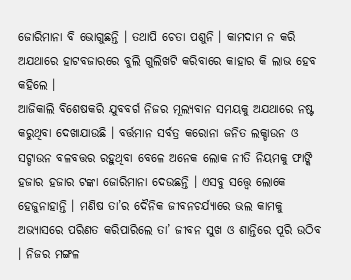ଜୋରିମାନା ବି ଭୋଗୁଛନ୍ତି । ତଥାପି ଚେତା ପଶୁନି । କାମଦାମ ନ କରି ଅଯଥାରେ ହାଟବଜାରରେ ବୁଲି ଗୁଲିଖଟି କରିବାରେ କାହାର କି ଲାଭ ହେବ କହିଲେ ।
ଆଜିକାଲି ବିଶେଷକରି ଯୁବବର୍ଗ ନିଜର ମୂଲ୍ୟବାନ ସମୟକୁ ଅଯଥାରେ ନଷ୍ଟ କରୁଥିବା ଦେଖାଯାଉଛି । ବର୍ତ୍ତମାନ ସର୍ବତ୍ର କରୋନା ଜନିତ ଲକ୍ଡାଉନ ଓ ସଟ୍ଡାଉନ ବଳବତ୍ତର ରହୁଥିବା ବେଳେ ଅନେକ ଲୋକ ନୀତି ନିୟମକୁ ଫାଙ୍କି ହଜାର ହଜାର ଟଙ୍କା ଜୋରିମାନା ଦେଉଛନ୍ତି । ଏସବୁ ସତ୍ତ୍ୱେ ଲୋକେ ହେଜୁନାହାନ୍ତି । ମଣିଷ ତା’ର ଦୈନିକ ଜୀବନଚର୍ଯ୍ୟାରେ ଭଲ କାମକୁ ଅଭ୍ୟାସରେ ପରିଣତ କରିପାରିଲେ ତା’ ଜୀବନ ସୁଖ ଓ ଶାନ୍ତିରେ ପୂରି ଉଠିବ । ନିଜର ମଙ୍ଗଳ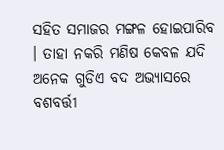ସହିତ ସମାଜର ମଙ୍ଗଳ ହୋଇପାରିବ । ତାହା ନକରି ମଣିଷ କେବଳ ଯଦି ଅନେକ ଗୁଡିଏ ବଦ ଅଭ୍ୟାସରେ ବଶବର୍ତ୍ତୀ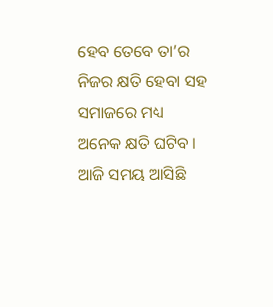ହେବ ତେବେ ତା’ର ନିଜର କ୍ଷତି ହେବା ସହ ସମାଜରେ ମଧ୍ୟ ଅନେକ କ୍ଷତି ଘଟିବ । ଆଜି ସମୟ ଆସିଛି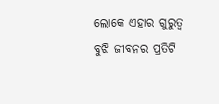ଲୋକେ ଏହାର ଗୁରୁତ୍ୱ ବୁଝି ଜୀବନର ପ୍ରତିଟି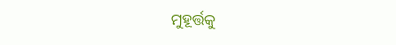ମୁହୂର୍ତ୍ତକୁ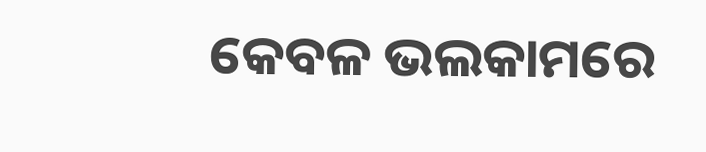କେବଳ ଭଲକାମରେ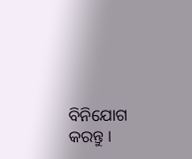ବିନିଯୋଗ କରନ୍ତୁ ।